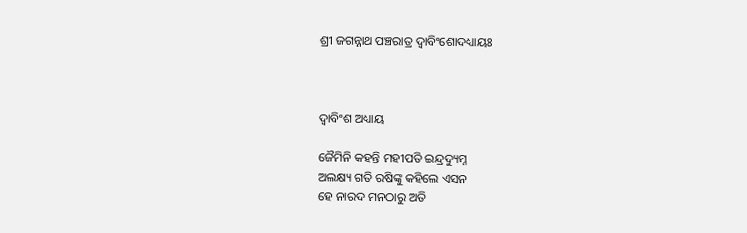ଶ୍ରୀ ଜଗନ୍ନାଥ ପଞ୍ଚରାତ୍ର ଦ୍ଵାବିଂଶୋଦଧ୍ୟାୟଃ



ଦ୍ଵାବିଂଶ ଅଧ୍ୟାୟ

ଜୈମିନି କହନ୍ତି ମହୀପତି ଇନ୍ଦ୍ରଦ୍ୟୁମ୍ନ
ଅଲକ୍ଷ୍ୟ ଗତି ରଷିଙ୍କୁ କହିଲେ ଏସନ
ହେ ନାରଦ ମନଠାରୁ ଅତି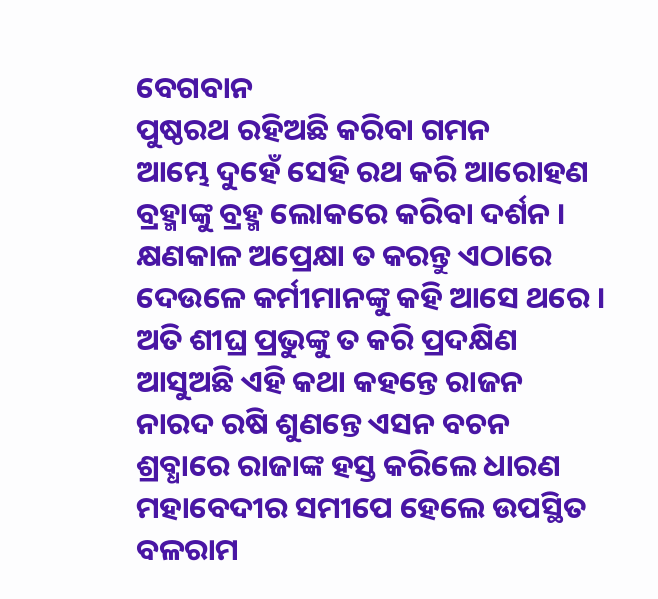ବେଗବାନ
ପୁଷ୍ଠରଥ ରହିଅଛି କରିବା ଗମନ
ଆମ୍ଭେ ଦୁହେଁ ସେହି ରଥ କରି ଆରୋହଣ
ବ୍ରହ୍ମାଙ୍କୁ ବ୍ରହ୍ମ ଲୋକରେ କରିବା ଦର୍ଶନ ।
କ୍ଷଣକାଳ ଅପ୍ରେକ୍ଷା ତ କରନ୍ତୁ ଏଠାରେ
ଦେଉଳେ କର୍ମୀମାନଙ୍କୁ କହି ଆସେ ଥରେ ।
ଅତି ଶୀଘ୍ର ପ୍ରଭୁଙ୍କୁ ତ କରି ପ୍ରଦକ୍ଷିଣ
ଆସୁଅଛି ଏହି କଥା କହନ୍ତେ ରାଜନ
ନାରଦ ରଷି ଶୁଣନ୍ତେ ଏସନ ବଚନ
ଶ୍ରବ୍ଧାରେ ରାଜାଙ୍କ ହସ୍ତ କରିଲେ ଧାରଣ
ମହାବେଦୀର ସମୀପେ ହେଲେ ଉପସ୍ଥିତ
ବଳରାମ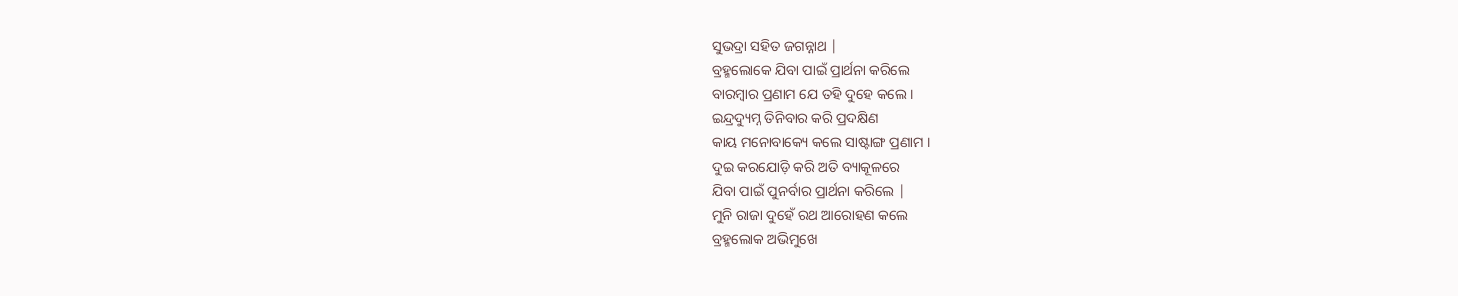ସୁଭଦ୍ରା ସହିତ ଜଗନ୍ନାଥ |
ବ୍ରହ୍ମଲୋକେ ଯିବା ପାଇଁ ପ୍ରାର୍ଥନା କରିଲେ
ବାରମ୍ବାର ପ୍ରଣାମ ଯେ ତହି ଦୁହେ କଲେ ।
ଇନ୍ଦ୍ରଦ୍ୟୁମ୍ନ ତିନିବାର କରି ପ୍ରଦକ୍ଷିଣ
କାୟ ମନୋବାକ୍ୟେ କଲେ ସାଷ୍ଟାଙ୍ଗ ପ୍ରଣାମ ।
ଦୁଇ କରଯୋଡ଼ି କରି ଅତି ବ୍ୟାକୂଳରେ
ଯିବା ପାଇଁ ପୁନର୍ବାର ପ୍ରାର୍ଥନା କରିଲେ |
ମୁନି ରାଜା ଦୁହେଁ ରଥ ଆରୋହଣ କଲେ
ବ୍ରହ୍ମଲୋକ ଅଭିମୁଖେ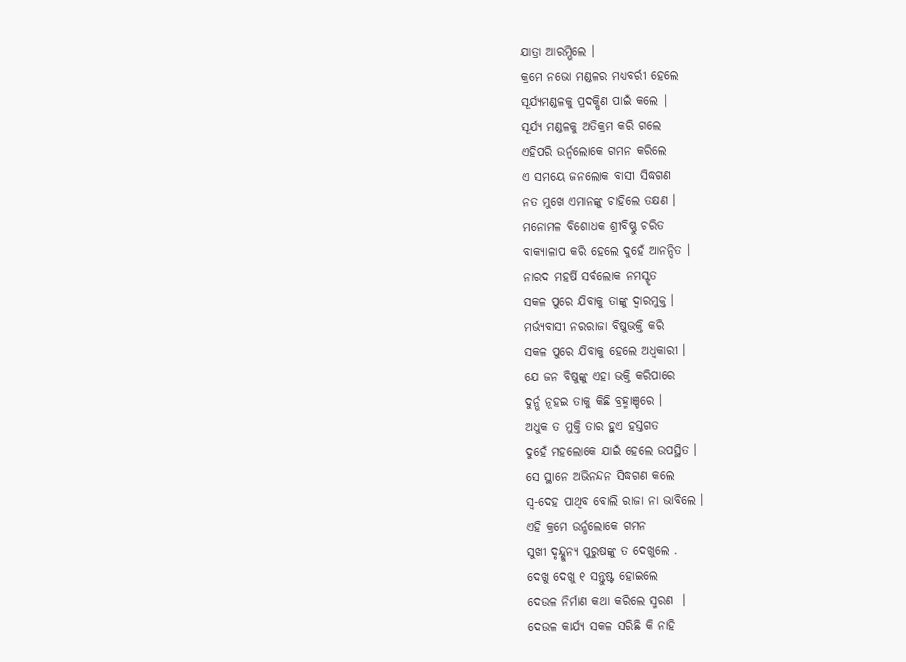ଯାତ୍ରା ଆରମ୍ଭିଲେ ।
କ୍ରମେ ନଭୋ ମଣ୍ଡଳର ମଧ୍ଯବର୍ରୀ ହେଲେ
ସୂର୍ଯ୍ୟମଣ୍ଡଳକୁ ପ୍ରଦକ୍ଷିଣ ପାଇଁ କଲେ |
ସୂର୍ଯ୍ୟ ମଣ୍ଡଳକୁ ଅତିକ୍ରମ କରି ଗଲେ
ଏହିପରି ଉର୍ନ୍ବଲୋକେ ଗମନ କରିଲେ
ଏ ସମୟେ ଜନଲୋକ ବାସୀ ସିଦ୍ଧଗଣ
ନତ ମୁଖେ ଏମାନଙ୍କୁ ଚାହିଲେ ତକ୍ଷଣ ।
ମନୋମଳ ବିଶୋଧକ ଶ୍ରୀବିଷ୍ଣୁ ଚରିତ
ବାକ୍ୟାଳାପ କରି ହେଲେ ଦୁହେଁ ଆନନ୍ଦିତ ।
ନାରଦ ମହର୍ଷି ସର୍ବଲୋକ ନମସ୍ଟୃତ
ସକଳ ପୁରେ ଯିବାକୁ ତାଙ୍କୁ ଦ୍ଵାରମୁକ୍ତ ।
ମର୍ଭ୍ୟବାସୀ ନରରାଜା ବିଷୁଭକ୍ତି କରି
ସକଳ ପୁରେ ଯିବାକୁ ହେଲେ ଅଧ୍ବକାରୀ ।
ଯେ ଜନ ବିଷୁଙ୍କୁ ଏହା ଭକ୍ତି କରିପାରେ
ଦୁର୍ନ୍ଭ ନୂହଇ ତାକୁ କିଛି ବ୍ରହ୍ମାଞ୍ଡରେ ।
ଅଧୁକ ତ ମୁକ୍ତି ତାର ହୁଏ ହସ୍ତଗତ
ଦୁହେଁ ମହଲୋକେ ଯାଇଁ ହେଲେ ଉପସ୍ଥିତ ।
ସେ ସ୍ଥାନେ ଅଭିନନ୍ଦନ ସିଦ୍ଧଗଣ କଲେ
ସ୍ଵ-ଦେହ ପାଥିବ ବୋଲି ରାଜା ନା ଭାବିଲେ ।
ଏହି କ୍ରମେ ଉର୍ନ୍ଧଲୋକେ ଗମନ
ସୁଖୀ ଦୃନ୍ଦ୍ଶୁନ୍ଯ ପୁରୁଷଙ୍କୁ ତ ଦେଖୁଲେ .
ଦେଖୁ ଦେଖୁ ୧ ସନ୍ତୁଷ୍ଟ ହୋଇଲେ
ଦେଉଳ ନିର୍ମାଣ କଥା କରିଲେ ସ୍ମରଣ  ।
ଦେଉଳ କାର୍ଯ୍ୟ ସକଳ ସରିଛି କି ନାହି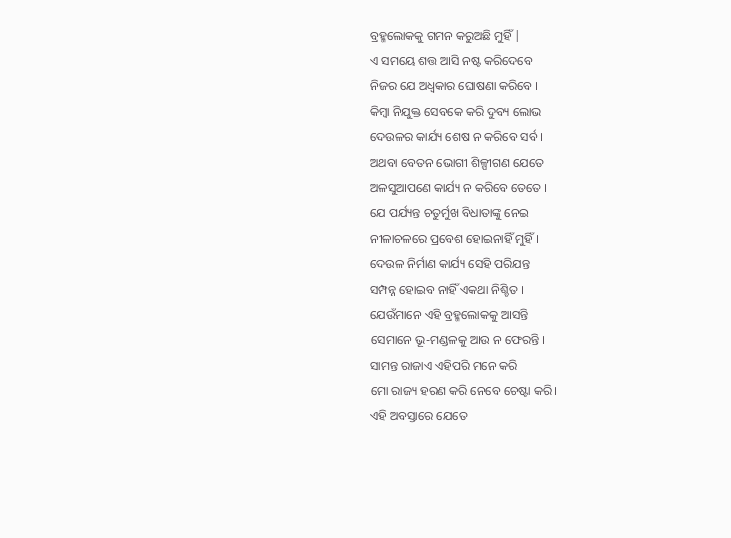ବ୍ରହ୍ମଲୋକକୁ ଗମନ କରୁଅଛି ମୁହିଁ |
ଏ ସମୟେ ଶତ୍ତ ଆସି ନଷ୍ଟ କରିଦେବେ
ନିଜର ଯେ ଅଧ୍ବକାର ଘୋଷଣା କରିବେ ।
କିମ୍ବା ନିଯୁକ୍ତ ସେବକେ କରି ଦୁବ୍ୟ ଲୋଭ
ଦେଉଳର କାର୍ଯ୍ୟ ଶେଷ ନ କରିବେ ସର୍ବ ।
ଅଥବା ବେତନ ଭୋଗୀ ଶିଳ୍ପୀଗଣ ଯେତେ
ଅଳସୁଆପଣେ କାର୍ଯ୍ୟ ନ କରିବେ ତେତେ ।
ଯେ ପର୍ଯ୍ୟନ୍ତ ଚତୁର୍ମୁଖ ବିଧାତାଙ୍କୁ ନେଇ
ନୀଳାଚଳରେ ପ୍ରବେଶ ହୋଇନାହିଁ ମୁହିଁ ।
ଦେଉଳ ନିର୍ମାଣ କାର୍ଯ୍ୟ ସେହି ପରିଯନ୍ତ
ସମ୍ପନ୍ନ ହୋଇବ ନାହିଁ ଏକଥା ନିଶ୍ଚିତ ।
ଯେଉଁମାନେ ଏହି ବ୍ରହ୍ମଲୋକକୁ ଆସନ୍ତି
ସେମାନେ ଭୂ-ମଣ୍ଡଳକୁ ଆଉ ନ ଫେରନ୍ତି ।
ସାମନ୍ତ ରାଜାଏ ଏହିପରି ମନେ କରି
ମୋ ରାଜ୍ୟ ହରଣ କରି ନେବେ ଚେଷ୍ଟା କରି।
ଏହି ଅବସ୍ତାରେ ଯେତେ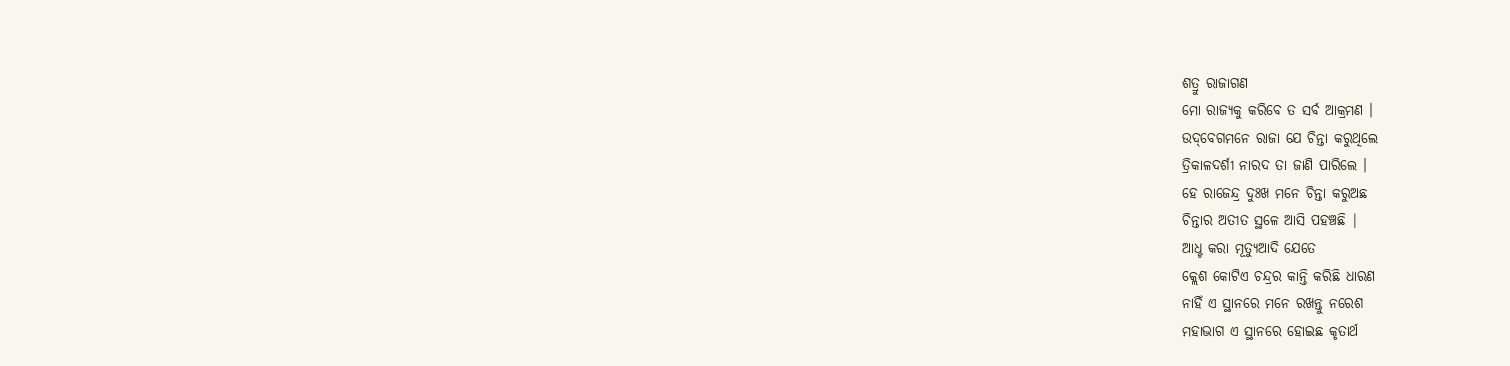ଶତ୍ରୁ ରାଜାଗଣ
ମୋ ରାଜ୍ୟକୁ କରିବେ ତ ସର୍ବ ଆକ୍ରମଣ ।
ଉଦ୍‌ବେଗମନେ ରାଜା ଯେ ଚିନ୍ତା କରୁଥିଲେ
ତ୍ରିକାଳଦର୍ଶୀ ନାରଦ ତା ଜାଣି ପାରିଲେ ।
ହେ ରାଜେନ୍ଦ୍ର ଦୁଃଖ ମନେ ଚିନ୍ତା କରୁଅଛ
ଚିନ୍ତାର ଅତୀତ ସ୍ଥଳେ ଆସି ପହଞ୍ଚଛି |
ଆଧ୍ଟ କରା ମୂତ୍ୟୁଆଦି ଯେତେ
କ୍ଲେଶ କୋଟିଏ ଚନ୍ଦ୍ରର କାନ୍ତି କରିଛି ଧାରଣ
ନାହିଁ ଏ ସ୍ଥାନରେ ମନେ ରଖନ୍ତୁ ନରେଶ
ମହାଭାଗ ଏ ସ୍ଥାନରେ ହୋଇଛ କୃତାର୍ଥ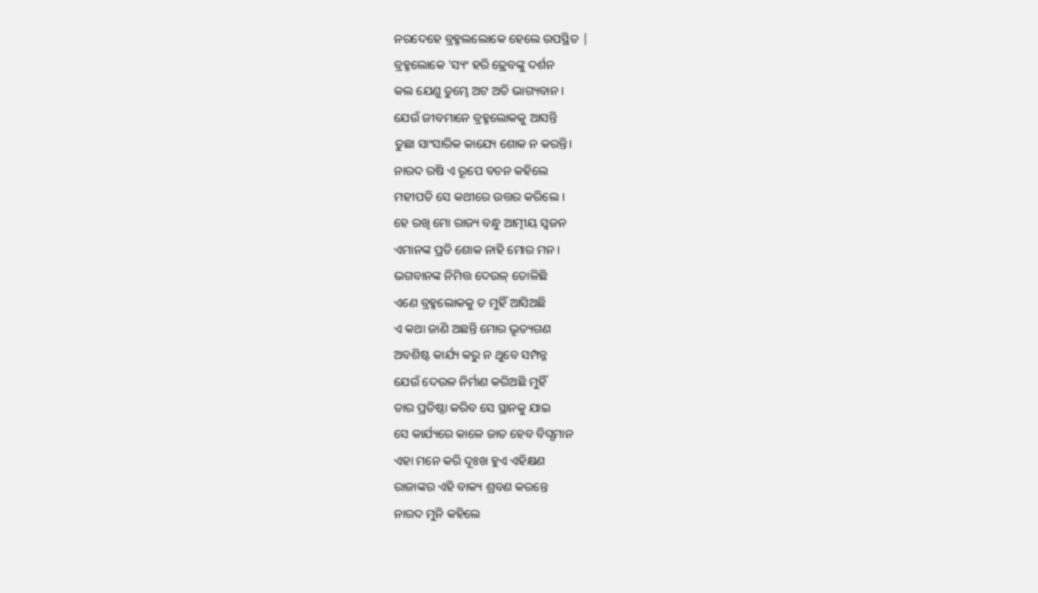ନରଦେହେ ବ୍ରହ୍ମଲଲୋକେ ହେଲେ ଉପସ୍ଥିତ |
ବ୍ରହ୍ମଲୋକେ 'ସ୍ୟଂ ହରି ଢ୍ରେବଙ୍କୁ ଦର୍ଶନ
କଲ ଯେଣୁ ତୁମ୍ଭେ ଅଟ ଅତି ଭାଗ୍ୟବାନ ।
ଯେଉଁ ଜୀବମାନେ ବ୍ରହ୍ମଲୋକକୁ ଆସନ୍ତି
ତୁଛା ସାଂସାରିକ କାଯ୍ୟେ ଶୋକ ନ କରନ୍ତି।
ନାରଦ ରଷି ଏ ରୂପେ ବଚନ କହିଲେ
ମହୀପତି ସେ କଥୀରେ ଉତ୍ତର କରିଲେ ।
ହେ ରଖି ମୋ ରାଜ୍ୟ ବନ୍ଧୁ ଆତ୍ମୀୟ ସ୍ଵଜନ
ଏମାନଙ୍କ ପ୍ରତି ଶୋକ ନାହି ମୋର ମନ ।
ଭଗବାନଙ୍କ ନିମିତ୍ତ ଦେଉଳ୍‌ ତୋଳିଛି
ଏଣେ ବ୍ରହ୍ମଲୋକକୁ ତ ମୁହିଁ ଆସିଅଛି
ଏ କଥା ଜାଣି ଅଛନ୍ତି ମୋର ଭୃତ୍ୟଗଣ
ଅବଶିଷ୍ଟ କାର୍ଯ୍ୟ କରୁ ନ ଥୁବେ ସମ୍ପନ୍ନ
ଯେଉଁ ଦେଉଳ ନିର୍ମାଣ କରିଅଛି ମୁହିଁ
ତାର ପ୍ରତିଷ୍ଠା କରିବ ସେ ସ୍ଥାନକୁ ଯାଇ
ସେ କାର୍ଯ୍ୟରେ କାଳେ ଜାତ ହେବ ବିଘ୍ଧମାନ
ଏହା ମନେ କରି ଦୂଃଖ ହୁଏ ଏହିକ୍ଷଣ
ରାଜାଙ୍କର ଏହି ବାକ୍ୟ ଶ୍ରବଣ କରନ୍ତେ
ନାରଦ ମୁନି କହିଲେ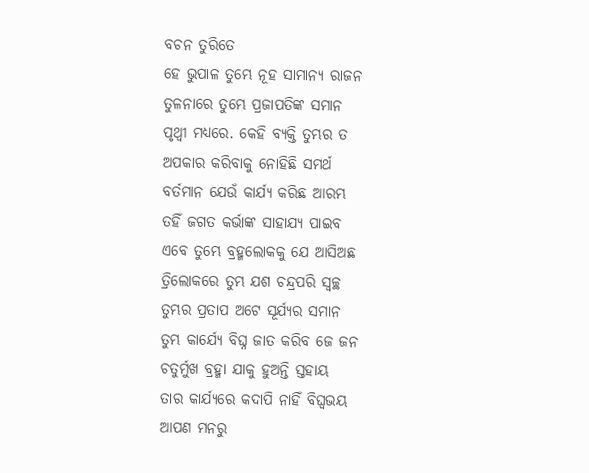ବଚନ ତୁରିତେ
ହେ ଭୁପାଳ ତୁମ୍ଭେ ନୂହ ସାମାନ୍ୟ ରାଜନ
ତୁଳନାରେ ତୁମ୍ଭେ ପ୍ରଜାପତିଙ୍କ ସମାନ
ପୃଥ୍ବୀ ମଧ୍ଯରେ. କେହି ବ୍ୟକ୍ତି ତୁମ୍ଭର ତ
ଅପକାର କରିବାକୁ ନୋହିଛି ସମର୍ଥ
ବର୍ତମାନ ଯେଉଁ କାର୍ଯ୍ୟ କରିଛ ଆରମ୍ଭ
ତହିଁ ଜଗତ କର୍ଭାଙ୍କ ସାହାଯ୍ୟ ପାଇବ
ଏବେ ତୁମ୍ଭେ ବ୍ରହ୍ମଲୋକକୁ ଯେ ଆସିଅଛ
ତ୍ରିଲୋକରେ ତୁମ୍ଭ ଯଶ ଚନ୍ଦ୍ରପରି ସ୍ଵଚ୍ଛ
ତୁମ୍ଭର ପ୍ରତାପ ଅଟେ ସୂର୍ଯ୍ୟର ସମାନ
ତୁମ୍ଭ କାର୍ଯ୍ୟେ ବିଘ୍ନ ଜାତ କରିବ ଜେ ଜନ
ଚତୁର୍ମୁଖ ବ୍ରହ୍ମା ଯାକୁ ହୁଅନ୍ତି ସ୍ତହାୟ
ତାର କାର୍ଯ୍ୟରେ କଦାପି ନାହିଁ ବିଘ୍ଵଭୟ
ଆପଣ ମନରୁ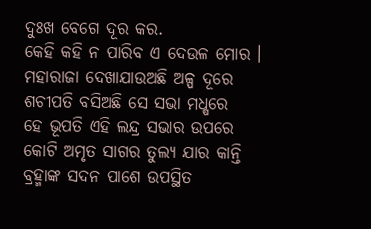ଦୁଃଖ ବେଗେ ଦୂର କର.
କେହି କହି ନ ପାରିବ ଏ ଦେଉଳ ମୋର ।
ମହାରାଜା ଦେଖାଯାଉଅଛି ଅଳ୍ପ ଦୂରେ
ଶଚୀପତି ବସିଅଛି ସେ ସଭା ମଧ୍ଷରେ
ହେ ଭୂପତି ଏହି ଲନ୍ଦ୍ର ସଭାର ଉପରେ
କୋଟି ଅମୃତ ସାଗର ତୁଲ୍ୟ ଯାର କାନ୍ତି
ବ୍ରହ୍ମାଙ୍କ ସଦନ ପାଶେ ଉପସ୍ଥିତ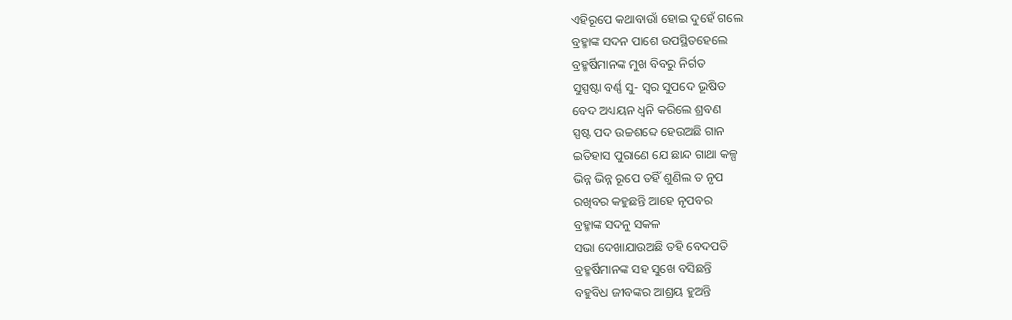ଏହିରୂପେ କଥାବାଉାଁ ହୋଇ ଦୁହେଁ ଗଲେ
ବ୍ରହ୍ମାଙ୍କ ସଦନ ପାଶେ ଉପସ୍ଥିତହେଲେ
ବ୍ରହ୍ମର୍ଷିମାନଙ୍କ ମୁଖ ବିବରୁ ନିର୍ଗତ
ସୁସ୍ପଷ୍ଟା ବର୍ଣ୍ଣ ସୁ- ସ୍ଵର ସୁପଦେ ଭୂଷିତ
ବେଦ ଅଧ୍ୟୟନ ଧ୍ଵନି କରିଲେ ଶ୍ରବଣ
ସ୍ପଷ୍ଟ ପଦ ଉଚ୍ଚଶବ୍ଦେ ହେଉଅଛି ଗାନ
ଇତିହାସ ପୁରାଣେ ଯେ ଛାନ୍ଦ ଗାଥା କଳ୍ପ
ଭିନ୍ନ ଭିନ୍ନ ରୂପେ ତହିଁ ଶୁଣିଲ ତ ନୃପ
ରଖିବର କହୁଛନ୍ତି ଆହେ ନୃପବର
ବ୍ରହ୍ମାଙ୍କ ସଦନୁ ସକଳ
ସଭା ଦେଖାଯାଉଅଛି ତହି ବେଦପତି
ବ୍ରହ୍ମର୍ଷିମାନଙ୍କ ସହ ସୁଖେ ବସିଛନ୍ତି
ବହୁବିଧ ଜୀବଙ୍କର ଆଶ୍ରୟ ହୁଅନ୍ତି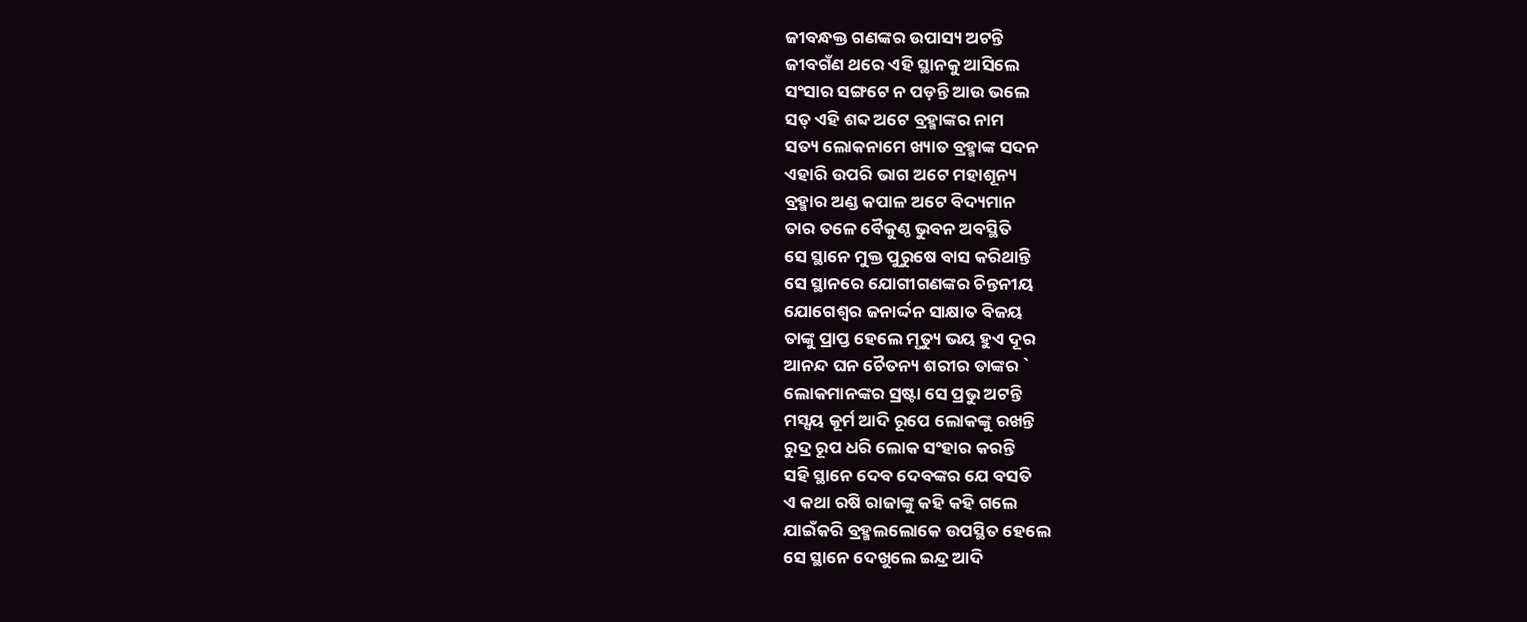ଜୀବନ୍ଧକ୍ତ ଗଣଙ୍କର ଉପାସ୍ୟ ଅଟନ୍ତି
ଜୀବଗଁଣ ଥରେ ଏହି ସ୍ଥାନକୁ ଆସିଲେ
ସଂସାର ସଙ୍ଗଟେ ନ ପଡ଼ନ୍ତି ଆଉ ଭଲେ
ସତ୍‌ ଏହି ଶବ୍ଦ ଅଟେ ବ୍ରହ୍ମାଙ୍କର ନାମ
ସତ୍ୟ ଲୋକନାମେ ଖ୍ୟାତ ବ୍ରହ୍ମାଙ୍କ ସଦନ
ଏହାରି ଉପରି ଭାଗ ଅଟେ ମହାଶୂନ୍ୟ
ବ୍ରହ୍ମାର ଅଣ୍ଡ କପାଳ ଅଟେ ବିଦ୍ୟମାନ
ତାର ତଳେ ବୈକୁଣ୍ଠ ଭୁବନ ଅବସ୍ଥିତି
ସେ ସ୍ଥାନେ ମୁକ୍ତ ପୁରୁଷେ ବାସ କରିଥାନ୍ତି
ସେ ସ୍ଥାନରେ ଯୋଗୀଗଣଙ୍କର ଚିନ୍ତନୀୟ
ଯୋଗେଶ୍ଵର ଜନାର୍ଦ୍ଦନ ସାକ୍ଷାତ ବିଜୟ
ତାଙ୍କୁ ପ୍ରାପ୍ତ ହେଲେ ମୃତ୍ୟୁ ଭୟ ହୁଏ ଦୂର
ଆନନ୍ଦ ଘନ ଚୈତନ୍ୟ ଶରୀର ତାଙ୍କର `
ଲୋକମାନଙ୍କର ସ୍ରଷ୍ଟା ସେ ପ୍ରଭୁ ଅଟନ୍ତି
ମସ୍ସୟ କୂର୍ମ ଆଦି ରୂପେ ଲୋକଙ୍କୁ ରଖନ୍ତି
ରୁଦ୍ର ରୂପ ଧରି ଲୋକ ସଂହାର କରନ୍ତି
ସହି ସ୍ଥାନେ ଦେବ ଦେବଙ୍କର ଯେ ବସତି
ଏ କଥା ରଷି ରାଜାଙ୍କୁ କହି କହି ଗଲେ
ଯାଇଁକରି ବ୍ରହ୍ମଲଲୋକେ ଉପସ୍ଥିତ ହେଲେ
ସେ ସ୍ଥାନେ ଦେଖୁଲେ ଇନ୍ଦ୍ର ଆଦି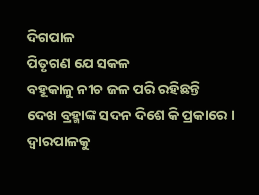ଦିଗପାଳ
ପିତୃଗଣ ଯେ ସକଳ
ବହୂକାଳୁ ନୀଚ ଜଳ ପରି ରହିଛନ୍ତି
ଦେଖ ବ୍ରହ୍ମାଙ୍କ ସଦନ ଦିଶେ କି ପ୍ରକାରେ ।
ଦ୍ଵାରପାଳକୁ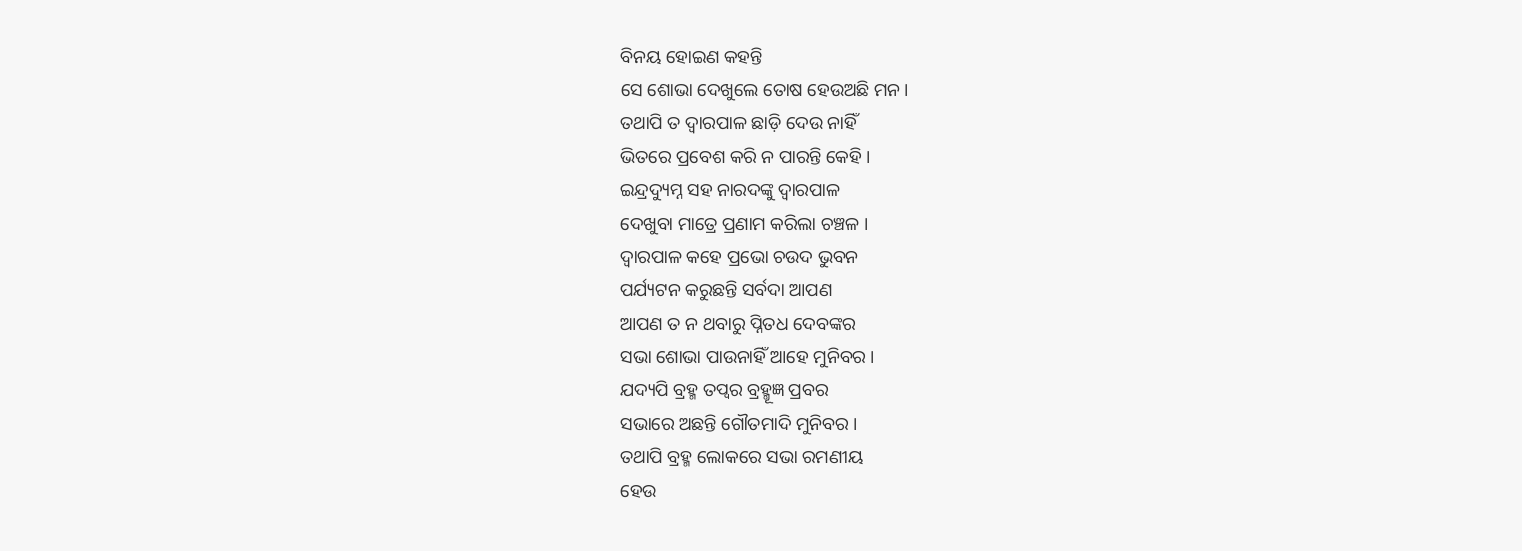ବିନୟ ହୋଇଣ କହନ୍ତି
ସେ ଶୋଭା ଦେଖୁଲେ ତୋଷ ହେଉଅଛି ମନ।
ତଥାପି ତ ଦ୍ବାରପାଳ ଛାଡ଼ି ଦେଉ ନାହିଁ
ଭିତରେ ପ୍ରବେଶ କରି ନ ପାରନ୍ତି କେହି ।
ଇନ୍ଦ୍ରଦ୍ୟୁମ୍ନ ସହ ନାରଦଙ୍କୁ ଦ୍ବାରପାଳ
ଦେଖୁବା ମାତ୍ରେ ପ୍ରଣାମ କରିଲା ଚଞ୍ଚଳ ।
ଦ୍ବାରପାଳ କହେ ପ୍ରଭୋ ଚଉଦ ଭୁବନ
ପର୍ଯ୍ୟଟନ କରୁଛନ୍ତି ସର୍ବଦା ଆପଣ
ଆପଣ ତ ନ ଥବାରୁ ପ୍ନିତଧ ଦେବଙ୍କର
ସଭା ଶୋଭା ପାଉନାହିଁ ଆହେ ମୁନିବର ।
ଯଦ୍ୟପି ବ୍ରହ୍ମ ତପ୍ବର ବ୍ରହ୍ମୂଜ୍ଞ ପ୍ରବର
ସଭାରେ ଅଛନ୍ତି ଗୌତମାଦି ମୁନିବର ।
ତଥାପି ବ୍ରହ୍ମ ଲୋକରେ ସଭା ରମଣୀୟ
ହେଉ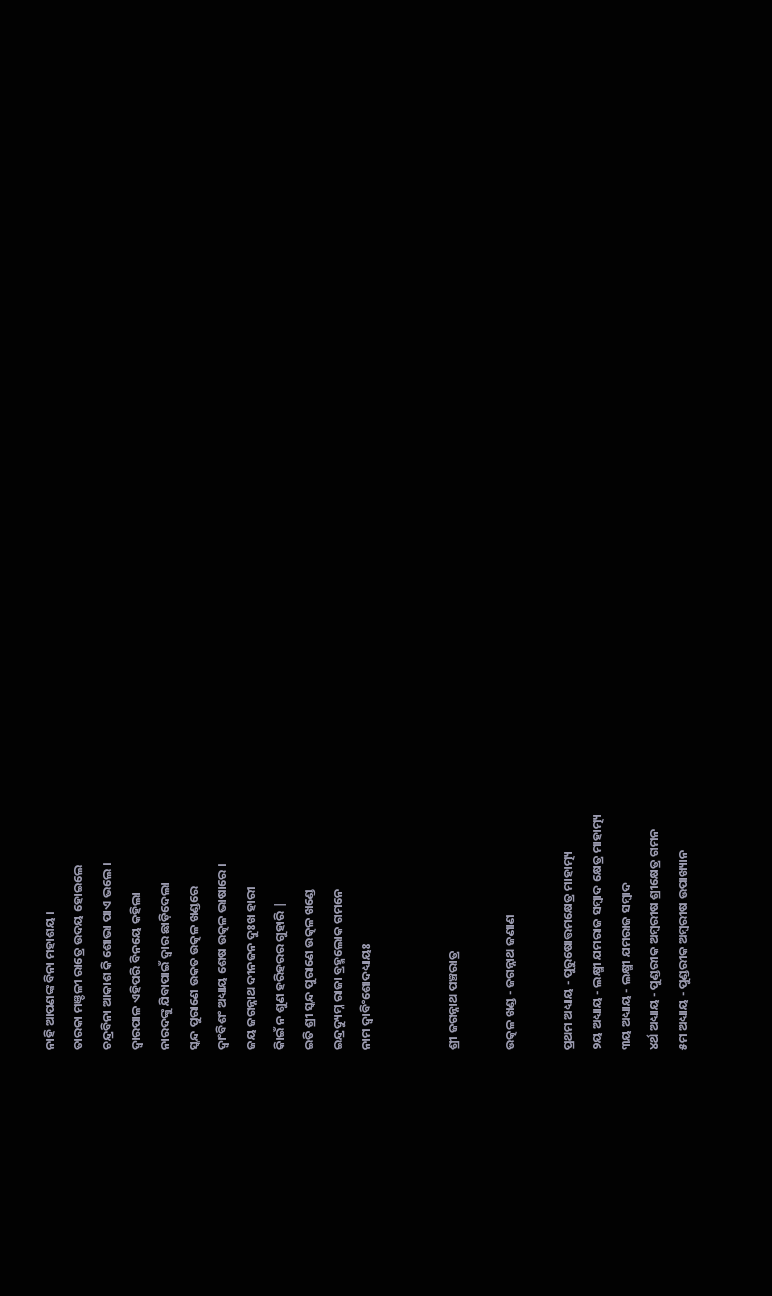ନାହି ଆପଣଙ୍କ ବିନା ମହାଶୟ ।
ତାରକା ମଞ୍ଡଳୀ ରାତ୍ରେ ଉଦୟ ହୋଇଲେ
ଚନ୍ଦ୍ରବିନା ଆକାଶ କି ଶୋଭା ପାଏ ଭଲେ ।
ଦ୍ବାରପାଳ ଏହିପରି ବିନୟେ କହିଲା
ନାରଦଙ୍କୁ ଯିବାପାଇଁ ଦ୍ଵାର ଛାଡ଼ିଦେଲା
ସ୍କନ୍ଦ ପୁରାଣେ ଉକତ ଉତ୍କଳ ଖଣ୍ଡରେ
ଦ୍ଵାଂବିଶଂ ଅଧ୍ୟାୟ ଶେଷ ଉତ୍କଳ ଭାଷାରେ ।
ଜୟ ଜଗନ୍ନାଥ ଦୀନଜନ ଦୁଃଖ ହାରୀ
କିାଇଁ ନ ଶୁଣ ହରିହରର ଗୁହାରି |
ଇତି ଶ୍ରୀ ସ୍କନ୍ଦ ପୁରାଣେ ଉତ୍କଳ ଖଣ୍ଡେ
ଇନ୍ଦ୍ରଦ୍ୟୁମ୍ନ ରାଜା ବ୍ରହ୍ମଲୋକ ଗମନେ
ନାମ ଦ୍ଵାବିଂଶୋଦଧ୍ୟାୟଃ


ଶ୍ରୀ ଜଗନ୍ନାଥ ପଞ୍ଚରାତ୍ର

ଉତ୍କଳ ଖଣ୍ଡ - ଜଗନ୍ନାଥ ଜଣାଣ

ପ୍ରଥମ ଅଧ୍ୟାୟ - ପୁରୁଷୋତ୍ତମକ୍ଷେତ୍ର ମାହାତ୍ମ୍ୟ
୨ୟ ଅଧ୍ୟାୟ - ଲକ୍ଷ୍ମୀ ଯମରାଜ ସମ୍ବାଦ କ୍ଷେତ୍ର ମାହାତ୍ମ୍ୟ
୩ୟ ଅଧ୍ୟାୟ - ଲକ୍ଷ୍ମୀ ଯମରାଜ ସମ୍ବାଦ
୪ର୍ଥ ଅଧ୍ୟାୟ - ପୁଣ୍ଡରୀକ ଅମ୍ବରୀଷ ଶ୍ରୀକ୍ଷେତ୍ର ଗମନ
୫ମ ଅଧ୍ୟାୟ - ପୁଣ୍ଡରୀକ ଅମ୍ବରୀଷ ଉପାଖ୍ୟାନ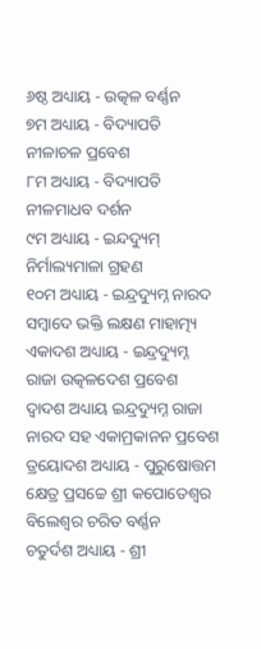୬ଷ୍ଠ ଅଧ୍ୟାୟ - ଉତ୍କଳ ବର୍ଣ୍ଣନ
୭ମ ଅଧ୍ୟାୟ - ବିଦ୍ୟାପତି ନୀଳାଚଳ ପ୍ରବେଶ
୮ମ ଅଧ୍ୟାୟ - ବିଦ୍ୟାପତି ନୀଳମାଧବ ଦର୍ଶନ
୯ମ ଅଧ୍ୟାୟ - ଇନ୍ଦଦ୍ୟୁମ୍ ନିର୍ମାଲ୍ୟମାଳା ଗ୍ରହଣ
୧୦ମ ଅଧ୍ୟାୟ - ଇନ୍ଦ୍ରଦ୍ୟୁମ୍ନ ନାରଦ ସମ୍ବାଦେ ଭକ୍ତି ଲକ୍ଷଣ ମାହାତ୍ମ୍ୟ
ଏକାଦଶ ଅଧ୍ୟାୟ - ଇନ୍ଦ୍ରଦ୍ୟୁମ୍ନ ରାଜା ଉତ୍କଳଦେଶ ପ୍ରବେଶ
ଦ୍ବାଦଶ ଅଧ୍ୟାୟ ଇନ୍ଦ୍ରଦ୍ୟୁମ୍ନ ରାଜା ନାରଦ ସହ ଏକାମ୍ରକାନନ ପ୍ରବେଶ
ତ୍ରୟୋଦଶ ଅଧ୍ୟାୟ - ପୁରୁଷୋତ୍ତମ କ୍ଷେତ୍ର ପ୍ରସଚ୍ଚେ ଶ୍ରୀ କପୋତେଶ୍ଵର ବିଲେଶ୍ଵର ଚରିତ ବର୍ଣ୍ଣନ
ଚତୁର୍ଦଶ ଅଧ୍ୟାୟ - ଶ୍ରୀ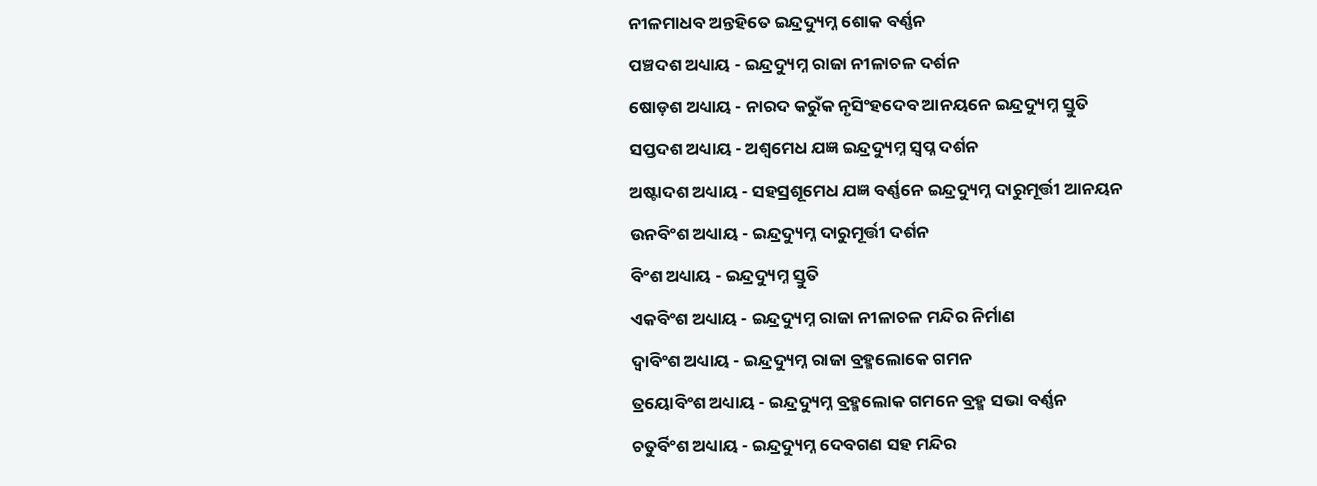ନୀଳମାଧବ ଅନ୍ତହିତେ ଇନ୍ଦ୍ରଦ୍ୟୁମ୍ନ ଶୋକ ବର୍ଣ୍ଣନ
ପଞ୍ଚଦଶ ଅଧ୍ୟାୟ - ଇନ୍ଦ୍ରଦ୍ୟୁମ୍ନ ରାଜା ନୀଳାଚଳ ଦର୍ଶନ
ଷୋଡ଼ଶ ଅଧ୍ୟାୟ - ନାରଦ କରୁଁକ ନୃସିଂହଦେବ ଆନୟନେ ଇନ୍ଦ୍ରଦ୍ୟୁମ୍ନ ସ୍ତୁତି
ସପ୍ତଦଶ ଅଧ୍ୟାୟ - ଅଶ୍ଵମେଧ ଯଜ୍ଞ ଇନ୍ଦ୍ରଦ୍ୟୁମ୍ନ ସ୍ଵପ୍ନ ଦର୍ଶନ
ଅଷ୍ଟାଦଶ ଅଧ୍ୟାୟ - ସହସ୍ରଶୂମେଧ ଯଜ୍ଞ ବର୍ଣ୍ଣନେ ଇନ୍ଦ୍ରଦ୍ୟୁମ୍ନ ଦାରୁମୂର୍ତ୍ତୀ ଆନୟନ
ଉନବିଂଶ ଅଧ୍ୟାୟ - ଇନ୍ଦ୍ରଦ୍ୟୁମ୍ନ ଦାରୁମୂର୍ତ୍ତୀ ଦର୍ଶନ
ବିଂଶ ଅଧ୍ୟାୟ - ଇନ୍ଦ୍ରଦ୍ୟୁମ୍ନ ସ୍ତୁତି
ଏକବିଂଶ ଅଧ୍ୟାୟ - ଇନ୍ଦ୍ରଦ୍ୟୁମ୍ନ ରାଜା ନୀଳାଚଳ ମନ୍ଦିର ନିର୍ମାଣ
ଦ୍ଵାବିଂଶ ଅଧ୍ୟାୟ - ଇନ୍ଦ୍ରଦ୍ୟୁମ୍ନ ରାଜା ବ୍ରହ୍ମଲୋକେ ଗମନ
ତ୍ରୟୋବିଂଶ ଅଧ୍ୟାୟ - ଇନ୍ଦ୍ରଦ୍ୟୁମ୍ନ ବ୍ରହ୍ମଲୋକ ଗମନେ ବ୍ରହ୍ମ ସଭା ବର୍ଣ୍ଣନ
ଚତୁର୍ବିଂଶ ଅଧ୍ୟାୟ - ଇନ୍ଦ୍ରଦ୍ୟୁମ୍ନ ଦେବଗଣ ସହ ମନ୍ଦିର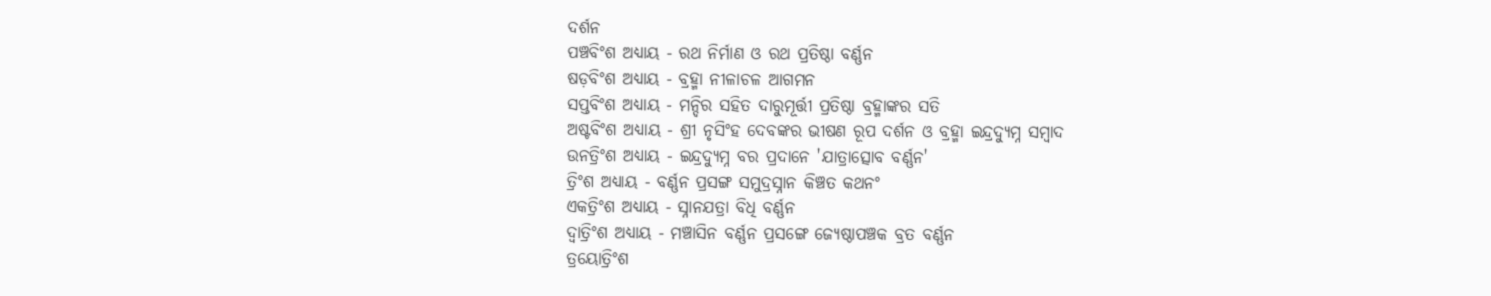ଦର୍ଶନ
ପଞ୍ଚବିଂଶ ଅଧ୍ୟାୟ - ରଥ ନିର୍ମାଣ ଓ ରଥ ପ୍ରତିଷ୍ଠା ବର୍ଣ୍ଣନ
ଷଡ଼ବିଂଶ ଅଧ୍ୟାୟ - ବ୍ରହ୍ମା ନୀଳାଚଳ ଆଗମନ
ସପ୍ତବିଂଶ ଅଧ୍ୟାୟ - ମନ୍ଦିର ସହିତ ଦାରୁମୂର୍ତ୍ତୀ ପ୍ରତିଷ୍ଠା ବ୍ରହ୍ମାଙ୍କର ସତି
ଅଷ୍ଟବିଂଶ ଅଧ୍ୟାୟ - ଶ୍ରୀ ନୃସିଂହ ଦେବଙ୍କର ଭୀଷଣ ରୂପ ଦର୍ଶନ ଓ ବ୍ରହ୍ମା ଇନ୍ଦ୍ରଦ୍ୟୁମ୍ନ ସମ୍ବାଦ
ଉନତ୍ରିଂଶ ଅଧ୍ୟାୟ - ଇନ୍ଦ୍ରଦ୍ୟୁମ୍ନ ବର ପ୍ରଦାନେ 'ଯାତ୍ରାତ୍ସୋବ ବର୍ଣ୍ଣନ'
ତ୍ରିଂଶ ଅଧ୍ୟାୟ - ବର୍ଣ୍ଣନ ପ୍ରସଙ୍ଗ ସମୁଦ୍ରସ୍ନାନ କିଞ୍ଚତ କଥନଂ
ଏକତ୍ରିଂଶ ଅଧ୍ୟାୟ - ସ୍ନାନଯତ୍ରା ବିଧି ବର୍ଣ୍ଣନ
ଦ୍ଵାତ୍ରିଂଶ ଅଧ୍ୟାୟ - ମଞ୍ଚାସିନ ବର୍ଣ୍ଣନ ପ୍ରସଙ୍ଗେ ଜ୍ୟେଷ୍ଠାପଞ୍ଚକ ବ୍ରତ ବର୍ଣ୍ଣନ
ତ୍ରୟୋତ୍ରିଂଶ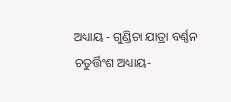ଅଧ୍ୟାୟ - ଗୁଣ୍ଡିଚା ଯାତ୍ରା ବର୍ଣ୍ଣନ
ଚତୁର୍ତ୍ତିଂଶ ଅଧ୍ୟାୟ-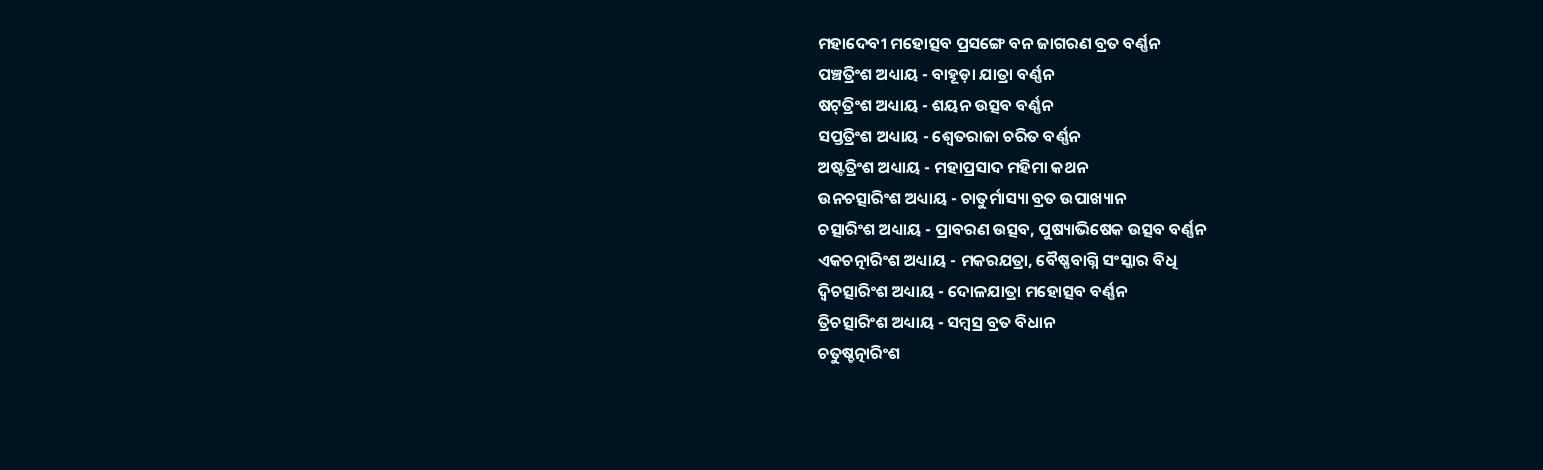ମହାଦେବୀ ମହୋତ୍ସବ ପ୍ରସଙ୍ଗେ ବନ ଜାଗରଣ ବ୍ରତ ବର୍ଣ୍ଣନ
ପଞ୍ଚତ୍ରିଂଶ ଅଧ୍ୟାୟ - ବାହୂଡ଼ା ଯାତ୍ରା ବର୍ଣ୍ଣନ
ଷଟ୍‌ତ୍ରିଂଶ ଅଧ୍ୟାୟ - ଶୟନ ଉତ୍ସବ ବର୍ଣ୍ଣନ
ସପ୍ତତ୍ରିଂଶ ଅଧ୍ୟାୟ - ଶ୍ଵେତରାଜା ଚରିତ ବର୍ଣ୍ଣନ
ଅଷ୍ଟତ୍ରିଂଶ ଅଧ୍ୟାୟ - ମହାପ୍ରସାଦ ମହିମା କଥନ
ଉନଚତ୍ସାରିଂଶ ଅଧ୍ୟାୟ - ଚାତୁର୍ମାସ୍ୟା ବ୍ରତ ଉପାଖ୍ୟାନ
ଚତ୍ସାରିଂଶ ଅଧ୍ୟାୟ - ପ୍ରାବରଣ ଉତ୍ସବ, ପୁଷ୍ୟାଭିଷେକ ଉତ୍ସବ ବର୍ଣ୍ଣନ
ଏକଚତ୍ନାରିଂଶ ଅଧ୍ୟାୟ - ମକରଯତ୍ରା, ବୈଷ୍ଣବାଗ୍ନି ସଂସ୍କାର ବିଧି
ଦ୍ଵିଚତ୍ସାରିଂଶ ଅଧ୍ୟାୟ - ଦୋଳଯାତ୍ରା ମହୋତ୍ସବ ବର୍ଣ୍ଣନ
ତ୍ରିଚତ୍ସାରିଂଶ ଅଧ୍ୟାୟ - ସମ୍ବସ୍ର ବ୍ରତ ବିଧାନ
ଚତୁଷ୍ଚତ୍ନାରିଂଶ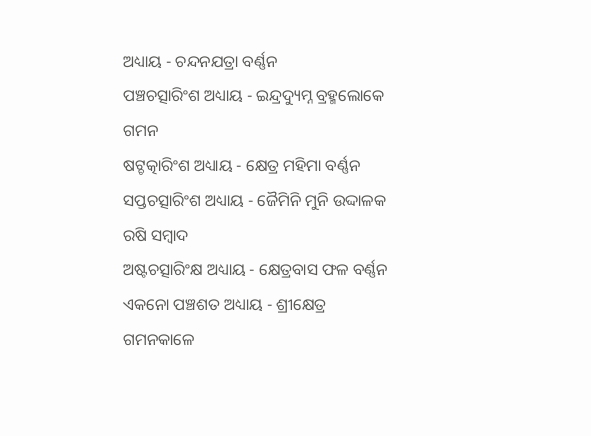ଅଧ୍ୟାୟ - ଚନ୍ଦନଯତ୍ରା ବର୍ଣ୍ଣନ
ପଞ୍ଚଚତ୍ସାରିଂଶ ଅଧ୍ୟାୟ - ଇନ୍ଦ୍ରଦ୍ୟୁମ୍ନ ବ୍ରହ୍ମଲୋକେ ଗମନ
ଷଟ୍ଚତ୍କାରିଂଶ ଅଧ୍ୟାୟ - କ୍ଷେତ୍ର ମହିମା ବର୍ଣ୍ଣନ
ସପ୍ତଚତ୍ସାରିଂଶ ଅଧ୍ୟାୟ - ଜୈମିନି ମୁନି ଉଦ୍ଦାଳକ ରଷି ସମ୍ବାଦ
ଅଷ୍ଟଚତ୍ସାରିଂକ୍ଷ ଅଧ୍ୟାୟ - କ୍ଷେତ୍ରବାସ ଫଳ ବର୍ଣ୍ଣନ
ଏକନୋ ପଞ୍ଚଶତ ଅଧ୍ୟାୟ - ଶ୍ରୀକ୍ଷେତ୍ର ଗମନକାଳେ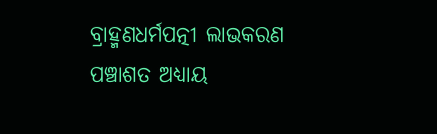ବ୍ରାହ୍ମଣଧର୍ମପତ୍ନୀ ଲାଭକରଣ
ପଞ୍ଚାଶତ ଅଧ୍ୟାୟ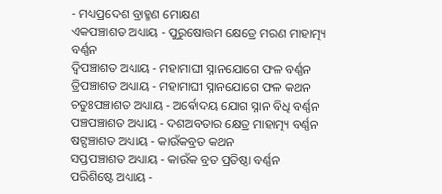- ମଧ୍ୟପ୍ରଦେଶ ବ୍ରାହ୍ମଣ ମୋକ୍ଷଣ
ଏକପଞ୍ଚାଶତ ଅଧ୍ୟାୟ - ପୁରୁଷୋତ୍ତମ କ୍ଷେତ୍ରେ ମରଣ ମାହାତ୍ମ୍ୟ ବର୍ଣ୍ଣନ
ଦ୍ଵିପଞ୍ଚାଶତ ଅଧ୍ୟାୟ - ମହାମାଘୀ ସ୍ନାନଯୋଗେ ଫଳ ବର୍ଣ୍ଣନ
ତ୍ରିପଞ୍ଚାଶତ ଅଧ୍ୟାୟ - ମହାମାଘୀ ସ୍ନାନଯୋଗେ ଫଳ କଥନ
ଚତୁଃପଞ୍ଚାଶତ ଅଧ୍ୟାୟ - ଅର୍ଵୋଦୟ ଯୋଗ ସ୍ନାନ ବିଧି ବର୍ଣ୍ଣନ
ପଞ୍ଚପଞ୍ଚାଶତ ଅଧ୍ୟାୟ - ଦଶଅବତାର କ୍ଷେତ୍ର ମାହାତ୍ମ୍ୟ ବର୍ଣ୍ଣନ
ଷଟ୍ପଞ୍ଚାଶତ ଅଧ୍ୟାୟ - କାଉଁକବ୍ରତ କଥନ
ସପ୍ତପଞ୍ଚାଶତ ଅଧ୍ୟାୟ - କାଉଁକ ବ୍ରତ ପ୍ରତିଷ୍ଠା ବର୍ଣ୍ଣନ
ପରିଶିଷ୍ଟେ ଅଧ୍ୟାୟ -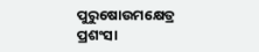ପୁରୁଷୋଉମକ୍ଷେତ୍ର ପ୍ରଶଂସା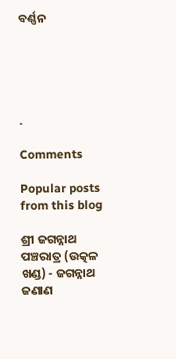ବର୍ଣ୍ଣନ





.

Comments

Popular posts from this blog

ଶ୍ରୀ ଜଗନ୍ନାଥ ପଞ୍ଚରାତ୍ର (ଉତ୍କଳ ଖଣ୍ଡ) - ଜଗନ୍ନାଥ ଜଣାଣ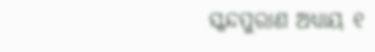ସ୍କନ୍ଦପୁରାଣ ଅଧ୍ୟାୟ ୧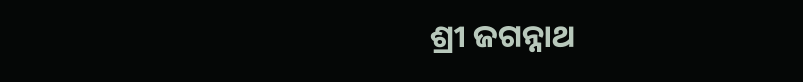ଶ୍ରୀ ଜଗନ୍ନାଥ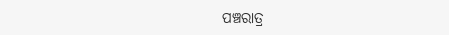ପଞ୍ଚରାତ୍ର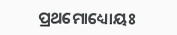ପ୍ରଥମୋଧ୍ୟୋୟଃ